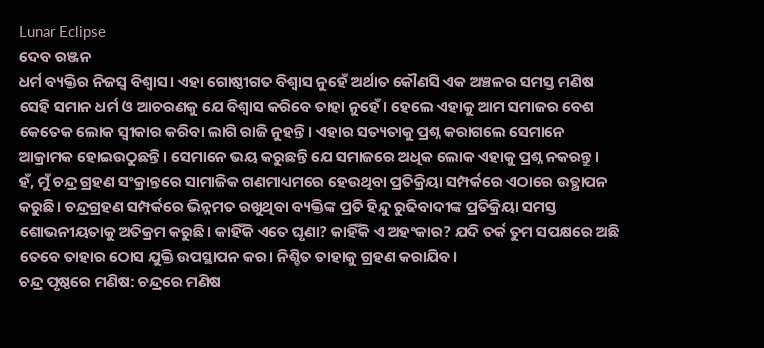Lunar Eclipse
ଦେବ ରଞ୍ଜନ
ଧର୍ମ ବ୍ୟକ୍ତିର ନିଜସ୍ଵ ବିଶ୍ଵାସ। ଏହା ଗୋଷ୍ଠୀଗତ ବିଶ୍ଵାସ ନୁହେଁ ଅର୍ଥାତ କୌଣସି ଏକ ଅଞ୍ଚଳର ସମସ୍ତ ମଣିଷ ସେହି ସମାନ ଧର୍ମ ଓ ଆଚରଣକୁ ଯେ ବିଶ୍ଵାସ କରିବେ ତାହା ନୁହେଁ। ହେଲେ ଏହାକୁ ଆମ ସମାଜର ବେଶ କେତେକ ଲୋକ ସ୍ଵୀକାର କରିବା ଲାଗି ରାଜି ନୁହନ୍ତି। ଏହାର ସତ୍ୟତାକୁ ପ୍ରଶ୍ନ କରାଗଲେ ସେମାନେ ଆକ୍ରାମକ ହୋଇଉଠୁଛନ୍ତି। ସେମାନେ ଭୟ କରୁଛନ୍ତି ଯେ ସମାଜରେ ଅଧିକ ଲୋକ ଏହାକୁ ପ୍ରଶ୍ନ ନକରନ୍ତୁ।
ହଁ, ମୁଁ ଚନ୍ଦ୍ର ଗ୍ରହଣ ସଂକ୍ରାନ୍ତରେ ସାମାଜିକ ଗଣମାଧ୍ୟମରେ ହେଉଥିବା ପ୍ରତିକ୍ରିୟା ସମ୍ପର୍କରେ ଏଠାରେ ଉତ୍ଥାପନ କରୁଛି। ଚନ୍ଦ୍ରଗ୍ରହଣ ସମ୍ପର୍କରେ ଭିନ୍ନମତ ରଖୁଥିବା ବ୍ୟକ୍ତିଙ୍କ ପ୍ରତି ହିନ୍ଦୁ ରୁଢିବାଦୀଙ୍କ ପ୍ରତିକ୍ରିୟା ସମସ୍ତ ଶୋଭନୀୟତାକୁ ଅତିକ୍ରମ କରୁଛି। କାହିଁକି ଏତେ ଘୃଣା? କାହିଁକି ଏ ଅହଂକାର? ଯଦି ତର୍କ ତୁମ ସପକ୍ଷରେ ଅଛି ତେବେ ତାହାର ଠୋସ ଯୁକ୍ତି ଉପସ୍ଥାପନ କର। ନିଶ୍ଚିତ ତାହାକୁ ଗ୍ରହଣ କରାଯିବ।
ଚନ୍ଦ୍ର ପୃଷ୍ଠରେ ମଣିଷ: ଚନ୍ଦ୍ରରେ ମଣିଷ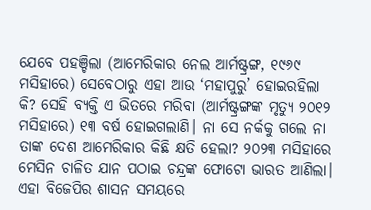ଯେବେ ପହଞ୍ଚିଲା (ଆମେରିକାର ନେଲ ଆର୍ମଷ୍ଟ୍ରଙ୍ଗ, ୧୯୬୯ ମସିହାରେ) ସେବେଠାରୁ ଏହା ଆଉ ‘ମହାପୁରୁ’ ହୋଇରହିଲା କି? ସେହି ବ୍ୟକ୍ତି ଏ ଭିତରେ ମରିବା (ଆର୍ମଷ୍ଟ୍ରଙ୍ଗଙ୍କ ମୃତ୍ୟୁ ୨୦୧୨ ମସିହାରେ) ୧୩ ବର୍ଷ ହୋଇଗଲାଣି। ନା ସେ ନର୍କକୁ ଗଲେ ନା ତାଙ୍କ ଦେଶ ଆମେରିକାର କିଛି କ୍ଷତି ହେଲା? ୨୦୨୩ ମସିହାରେ ମେସିନ ଚାଳିତ ଯାନ ପଠାଇ ଚନ୍ଦ୍ରଙ୍କ ଫୋଟୋ ଭାରତ ଆଣିଲା। ଏହା ବିଜେପିର ଶାସନ ସମୟରେ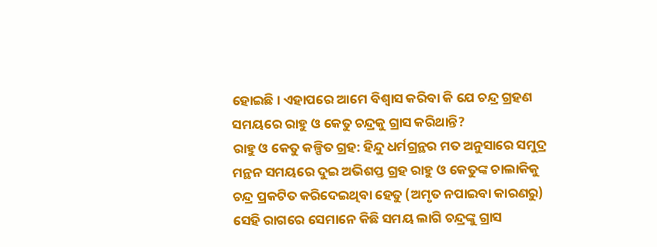ହୋଇଛି। ଏହାପରେ ଆମେ ବିଶ୍ଵାସ କରିବା କି ଯେ ଚନ୍ଦ୍ର ଗ୍ରହଣ ସମୟରେ ରାହୁ ଓ କେତୁ ଚନ୍ଦ୍ରକୁ ଗ୍ରାସ କରିଥାନ୍ତି?
ରାହୁ ଓ କେତୁ କଳ୍ପିତ ଗ୍ରହ: ହିନ୍ଦୁ ଧର୍ମଗ୍ରନ୍ଥର ମତ ଅନୁସାରେ ସମୁଦ୍ର ମନ୍ଥନ ସମୟରେ ଦୁଇ ଅଭିଶପ୍ତ ଗ୍ରହ ରାହୁ ଓ କେତୁଙ୍କ ଚାଲାକିକୁ ଚନ୍ଦ୍ର ପ୍ରକଟିତ କରିଦେଇଥିବା ହେତୁ (ଅମୃତ ନପାଇବା କାରଣରୁ) ସେହି ରାଗରେ ସେମାନେ କିଛି ସମୟ ଲାଗି ଚନ୍ଦ୍ରଙ୍କୁ ଗ୍ରାସ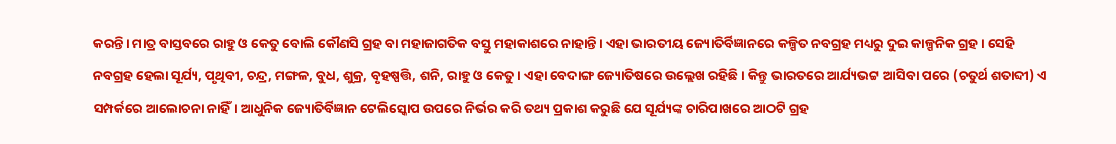କରନ୍ତି। ମାତ୍ର ବାସ୍ତବରେ ରାହୁ ଓ କେତୁ ବୋଲି କୌଣସି ଗ୍ରହ ବା ମହାଜାଗତିକ ବସ୍ତୁ ମହାକାଶରେ ନାହାନ୍ତି। ଏହା ଭାରତୀୟ ଜ୍ୟୋତିର୍ବିଜ୍ଞାନରେ କଳ୍ପିତ ନବଗ୍ରହ ମଧ୍ୟରୁ ଦୁଇ କାଳ୍ପନିକ ଗ୍ରହ। ସେହି ନବଗ୍ରହ ହେଲା ସୂର୍ଯ୍ୟ, ପୃଥିବୀ, ଚନ୍ଦ୍ର, ମଙ୍ଗଳ, ବୁଧ, ଶୁକ୍ର, ବୃହଷ୍ପତ୍ତି, ଶନି, ରାହୁ ଓ କେତୁ। ଏହା ବେଦାଙ୍ଗ ଜ୍ୟୋତିଷରେ ଉଲ୍ଲେଖ ରହିଛି। କିନ୍ତୁ ଭାରତରେ ଆର୍ଯ୍ୟଭଟ୍ଟ ଆସିବା ପରେ (ଚତୁର୍ଥ ଶତାବ୍ଦୀ) ଏ ସମ୍ପର୍କରେ ଆଲୋଚନା ନାହିଁ। ଆଧୁନିକ ଜ୍ୟୋତିର୍ବିଜ୍ଞାନ ଟେଲିସ୍କୋପ ଉପରେ ନିର୍ଭର କରି ତଥ୍ୟ ପ୍ରକାଶ କରୁଛି ଯେ ସୂର୍ଯ୍ୟଙ୍କ ଚାରିପାଖରେ ଆଠଟି ଗ୍ରହ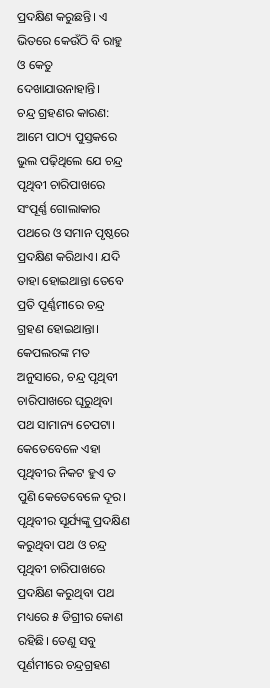ପ୍ରଦକ୍ଷିଣ କରୁଛନ୍ତି। ଏ ଭିତରେ କେଉଁଠି ବି ରାହୁ ଓ କେତୁ ଦେଖାଯାଉନାହାନ୍ତି।
ଚନ୍ଦ୍ର ଗ୍ରହଣର କାରଣ: ଆମେ ପାଠ୍ୟ ପୁସ୍ତକରେ ଭୁଲ ପଢ଼ିଥିଲେ ଯେ ଚନ୍ଦ୍ର ପୃଥିବୀ ଚାରିପାଖରେ ସଂପୂର୍ଣ୍ଣ ଗୋଲାକାର ପଥରେ ଓ ସମାନ ପୃଷ୍ଠରେ ପ୍ରଦକ୍ଷିଣ କରିଥାଏ। ଯଦି ତାହା ହୋଇଥାନ୍ତା ତେବେ ପ୍ରତି ପୂର୍ଣ୍ଣମୀରେ ଚନ୍ଦ୍ର ଗ୍ରହଣ ହୋଇଥାନ୍ତା। କେପଲରଙ୍କ ମତ ଅନୁସାରେ, ଚନ୍ଦ୍ର ପୃଥିବୀ ଚାରିପାଖରେ ଘୂରୁଥିବା ପଥ ସାମାନ୍ୟ ଚେପଟା। କେତେବେଳେ ଏହା ପୃଥିବୀର ନିକଟ ହୁଏ ତ ପୁଣି କେତେବେଳେ ଦୂର। ପୃଥିବୀର ସୂର୍ଯ୍ୟଙ୍କୁ ପ୍ରଦକ୍ଷିଣ କରୁଥିବା ପଥ ଓ ଚନ୍ଦ୍ର ପୃଥିବୀ ଚାରିପାଖରେ ପ୍ରଦକ୍ଷିଣ କରୁଥିବା ପଥ ମଧ୍ୟରେ ୫ ଡିଗ୍ରୀର କୋଣ ରହିଛି। ତେଣୁ ସବୁ ପୂର୍ଣମୀରେ ଚନ୍ଦ୍ରଗ୍ରହଣ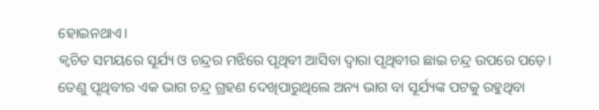ହୋଇନଥାଏ।
କ୍ଵଚିତ ସମୟରେ ସୂର୍ଯ୍ୟ ଓ ଚନ୍ଦ୍ରର ମଝିରେ ପୃଥିବୀ ଆସିବା ଦ୍ଵାରା ପୃଥିବୀର ଛାଇ ଚନ୍ଦ୍ର ଉପରେ ପଡ଼େ। ତେଣୁ ପୃଥିବୀର ଏକ ଭାଗ ଚନ୍ଦ୍ର ଗ୍ରହଣ ଦେଖିପାରୁଥିଲେ ଅନ୍ୟ ଭାଗ ବା ସୂର୍ଯ୍ୟଙ୍କ ପଟକୁ ରହୁଥିବା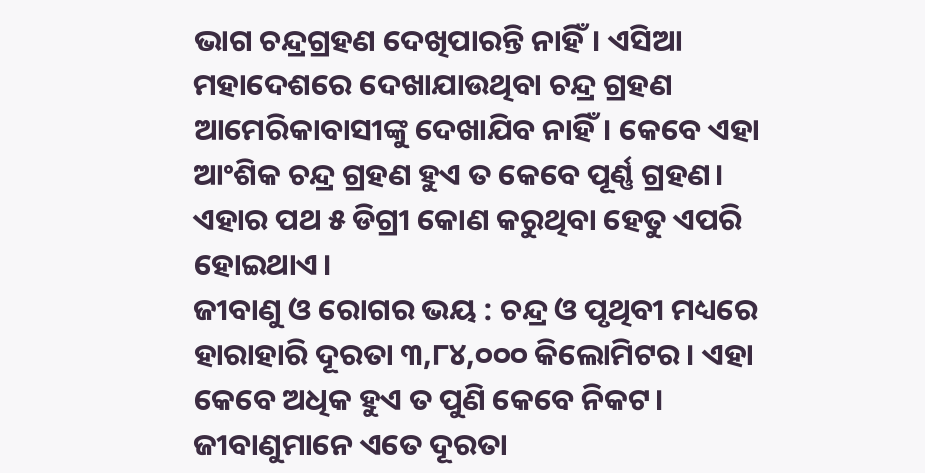ଭାଗ ଚନ୍ଦ୍ରଗ୍ରହଣ ଦେଖିପାରନ୍ତି ନାହିଁ। ଏସିଆ ମହାଦେଶରେ ଦେଖାଯାଉଥିବା ଚନ୍ଦ୍ର ଗ୍ରହଣ ଆମେରିକାବାସୀଙ୍କୁ ଦେଖାଯିବ ନାହିଁ। କେବେ ଏହା ଆଂଶିକ ଚନ୍ଦ୍ର ଗ୍ରହଣ ହୁଏ ତ କେବେ ପୂର୍ଣ୍ଣ ଗ୍ରହଣ। ଏହାର ପଥ ୫ ଡିଗ୍ରୀ କୋଣ କରୁଥିବା ହେତୁ ଏପରି ହୋଇଥାଏ।
ଜୀବାଣୁ ଓ ରୋଗର ଭୟ : ଚନ୍ଦ୍ର ଓ ପୃଥିବୀ ମଧ୍ୟରେ ହାରାହାରି ଦୂରତା ୩,୮୪,୦୦୦ କିଲୋମିଟର। ଏହା କେବେ ଅଧିକ ହୁଏ ତ ପୁଣି କେବେ ନିକଟ। ଜୀବାଣୁମାନେ ଏତେ ଦୂରତା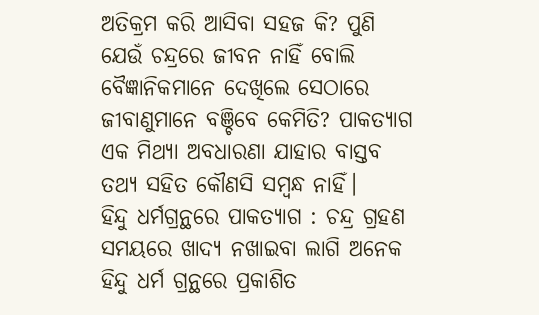ଅତିକ୍ରମ କରି ଆସିବା ସହଜ କି? ପୁଣି ଯେଉଁ ଚନ୍ଦ୍ରରେ ଜୀବନ ନାହିଁ ବୋଲି ବୈଜ୍ଞାନିକମାନେ ଦେଖିଲେ ସେଠାରେ ଜୀବାଣୁମାନେ ବଞ୍ଚିବେ କେମିତି? ପାକତ୍ୟାଗ ଏକ ମିଥ୍ୟା ଅବଧାରଣା ଯାହାର ବାସ୍ତବ ତଥ୍ୟ ସହିତ କୌଣସି ସମ୍ବନ୍ଧ ନାହିଁ।
ହିନ୍ଦୁ ଧର୍ମଗ୍ରନ୍ଥରେ ପାକତ୍ୟାଗ : ଚନ୍ଦ୍ର ଗ୍ରହଣ ସମୟରେ ଖାଦ୍ୟ ନଖାଇବା ଲାଗି ଅନେକ ହିନ୍ଦୁ ଧର୍ମ ଗ୍ରନ୍ଥରେ ପ୍ରକାଶିତ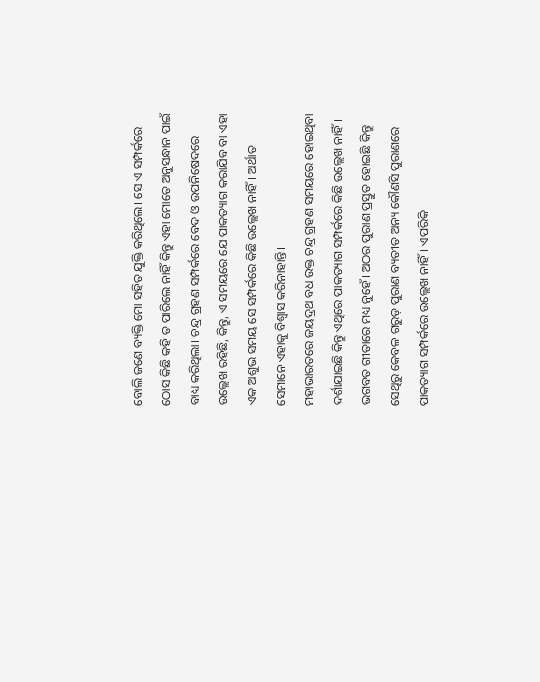ବୋଲି ଜଣେ ବ୍ୟକ୍ତି ମୋ ସହିତ ଯୁକ୍ତି କରିଥିଲେ। ସେ ଏ ସମ୍ପର୍କରେ ଠୋସ କିଛି କହି ତ ପାରିଲେ ନାହିଁ କିନ୍ତୁ ଏହା ମୋତେ ଅନୁସନ୍ଧାନ ପାଇଁ ବାଧ୍ୟ କରିଥିଲା। ଚନ୍ଦ୍ର ଗ୍ରହଣ ସମ୍ପର୍କରେ ବେଦ ଓ ଉପନିଷେଦରେ ଉଲ୍ଲେଖ ରହିଛି, କିନ୍ତୁ, ଏ ସମୟରେ ଯେ ପାକତ୍ୟାଗ କରାଯିବ ବା ଏହା ଏକ ଅଶୁଭ ସମୟ ସେ ସମ୍ପର୍କରେ କିଛି ଉଲ୍ଲେଖ ନାହିଁ। ଅର୍ଥାତ ସେମାନେ ଏହାକୁ ବିଶ୍ଵାସ କରିନାହାନ୍ତି।
ମହାଭାରତରେ ଜୟଦ୍ରଥ ବଧ ଉକ୍ତ ଚନ୍ଦ୍ର ଗ୍ରହଣ ସମୟରେ ହୋଇଥିବା ଦର୍ଶାଯାଇଛି କିନ୍ତୁ ଏଥିରେ ପାକତ୍ୟାଗ ସମ୍ପର୍କରେ କିଛି ଉଲ୍ଲେଖ ନାହିଁ। ଭଗବତ ଗୀତାରେ ମଧ୍ୟ ନୁହେଁ। ଅଠର ପୁରାଣ ପ୍ରସ୍ତୁତ ହୋଇଛି କିନ୍ତୁ ସେଥିରୁ କେବଳ ଗରୁଡ଼ ପୁରାଣ ବ୍ୟତୀତ ଅନ୍ୟ କୌଣସି ପୁରାଣରେ ପାକତ୍ୟାଗ ସମ୍ପର୍କରେ ଉଲ୍ଲେଖ ନାହିଁ। ଏପରିକି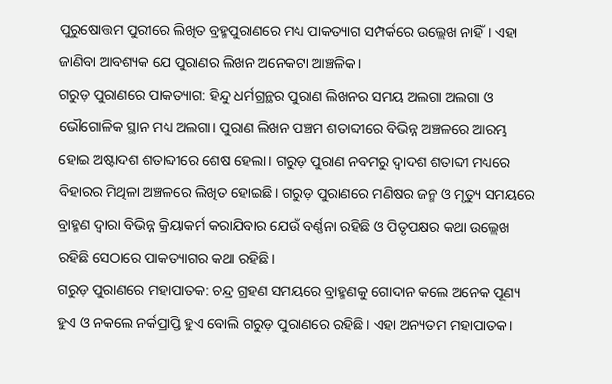ପୁରୁଷୋତ୍ତମ ପୁରୀରେ ଲିଖିତ ବ୍ରହ୍ମପୁରାଣରେ ମଧ୍ୟ ପାକତ୍ୟାଗ ସମ୍ପର୍କରେ ଉଲ୍ଲେଖ ନାହିଁ। ଏହା ଜାଣିବା ଆବଶ୍ୟକ ଯେ ପୁରାଣର ଲିଖନ ଅନେକଟା ଆଞ୍ଚଳିକ।
ଗରୁଡ଼ ପୁରାଣରେ ପାକତ୍ୟାଗ: ହିନ୍ଦୁ ଧର୍ମଗ୍ରନ୍ଥର ପୁରାଣ ଲିଖନର ସମୟ ଅଲଗା ଅଲଗା ଓ ଭୌଗୋଳିକ ସ୍ଥାନ ମଧ୍ୟ ଅଲଗା। ପୁରାଣ ଲିଖନ ପଞ୍ଚମ ଶତାବ୍ଦୀରେ ବିଭିନ୍ନ ଅଞ୍ଚଳରେ ଆରମ୍ଭ ହୋଇ ଅଷ୍ଟାଦଶ ଶତାବ୍ଦୀରେ ଶେଷ ହେଲା। ଗରୁଡ଼ ପୁରାଣ ନବମରୁ ଦ୍ଵାଦଶ ଶତାବ୍ଦୀ ମଧ୍ୟରେ ବିହାରର ମିଥିଳା ଅଞ୍ଚଳରେ ଲିଖିତ ହୋଇଛି। ଗରୁଡ଼ ପୁରାଣରେ ମଣିଷର ଜନ୍ମ ଓ ମୃତ୍ୟୁ ସମୟରେ ବ୍ରାହ୍ମଣ ଦ୍ଵାରା ବିଭିନ୍ନ କ୍ରିୟାକର୍ମ କରାଯିବାର ଯେଉଁ ବର୍ଣ୍ଣନା ରହିଛି ଓ ପିତୃପକ୍ଷର କଥା ଉଲ୍ଲେଖ ରହିଛି ସେଠାରେ ପାକତ୍ୟାଗର କଥା ରହିଛି।
ଗରୁଡ଼ ପୁରାଣରେ ମହାପାତକ: ଚନ୍ଦ୍ର ଗ୍ରହଣ ସମୟରେ ବ୍ରାହ୍ମଣକୁ ଗୋଦାନ କଲେ ଅନେକ ପୂଣ୍ୟ ହୁଏ ଓ ନକଲେ ନର୍କପ୍ରାପ୍ତି ହୁଏ ବୋଲି ଗରୁଡ଼ ପୁରାଣରେ ରହିଛି। ଏହା ଅନ୍ୟତମ ମହାପାତକ।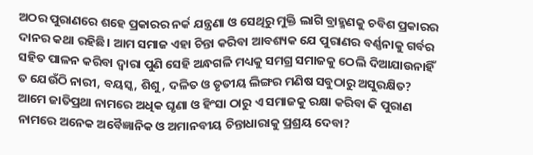ଅଠର ପୁରାଣରେ ଶହେ ପ୍ରକାରର ନର୍କ ଯନ୍ତ୍ରଣା ଓ ସେଥିରୁ ମୁକ୍ତି ଲାଗି ବ୍ରାହ୍ମଣକୁ ଚବିଶ ପ୍ରକାରର ଦାନର କଥା ରହିଛି। ଆମ ସମାଜ ଏହା ଚିନ୍ତା କରିବା ଆବଶ୍ୟକ ଯେ ପୁରାଣର ବର୍ଣ୍ଣନାକୁ ଗର୍ବର ସହିତ ପାଳନ କରିବା ଦ୍ଵାରା ପୁଣି ସେହି ଅନ୍ଧଗଳି ମଧ୍ୟକୁ ସମଗ୍ର ସମାଜକୁ ଠେଲି ଦିଆଯାଉନାହିଁ ତ ଯେଉଁଠି ନାରୀ, ବୟସ୍କ, ଶିଶୁ, ଦଳିତ ଓ ତୃତୀୟ ଲିଙ୍ଗର ମଣିଷ ସବୁଠାରୁ ଅସୁରକ୍ଷିତ? ଆମେ ଜାତିପ୍ରଥା ନାମରେ ଅଧିକ ଘୃଣା ଓ ହିଂସା ଠାରୁ ଏ ସମାଜକୁ ରକ୍ଷା କରିବା କି ପୁରାଣ ନାମରେ ଅନେକ ଅବୈଜ୍ଞାନିକ ଓ ଅମାନବୀୟ ଚିନ୍ତାଧାରାକୁ ପ୍ରଶ୍ରୟ ଦେବା?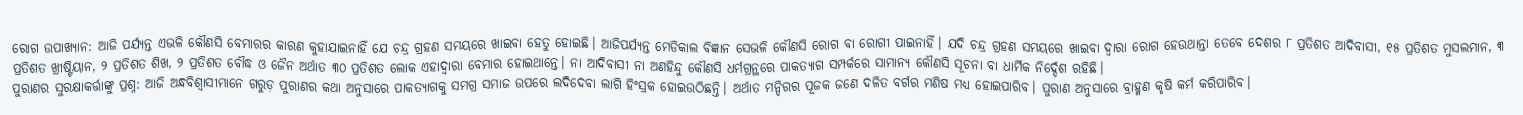ରୋଗ ଉପାଖ୍ୟାନ: ଆଜି ପର୍ଯ୍ୟନ୍ତ ଏଭଳି କୌଣସି ବେମାରର କାରଣ କୁହାଯାଇନାହିଁ ଯେ ଚନ୍ଦ୍ର ଗ୍ରହଣ ସମୟରେ ଖାଇବା ହେତୁ ହୋଇଛି। ଆଜିପର୍ଯ୍ୟନ୍ତ ମେଡିକାଲ ବିଜ୍ଞାନ ସେଭଳି କୌଣସି ରୋଗ ବା ରୋଗୀ ପାଇନାହିଁ। ଯଦି ଚନ୍ଦ୍ର ଗ୍ରହଣ ସମୟରେ ଖାଇବା ଦ୍ଵାରା ରୋଗ ହେଉଥାନ୍ତା ତେବେ ଦେଶର ୮ ପ୍ରତିଶତ ଆଦିବାସୀ, ୧୫ ପ୍ରତିଶତ ମୁସଲମାନ, ୩ ପ୍ରତିଶତ ଖ୍ରୀଷ୍ଟିୟାନ, ୨ ପ୍ରତିଶତ ଶିଖ, ୨ ପ୍ରତିଶତ ବୌଦ୍ଧ ଓ ଜୈନ ଅର୍ଥାତ ୩୦ ପ୍ରତିଶତ ଲୋକ ଏହାଦ୍ୱାରା ବେମାର ହୋଇଥାନ୍ତେ। ନା ଆଦିବାସୀ ନା ଅଣହିନ୍ଦୁ କୌଣସି ଧର୍ମଗ୍ରନ୍ଥରେ ପାକତ୍ୟାଗ ସମ୍ପର୍କରେ ସାମାନ୍ୟ କୌଣସି ସୂଚନା ବା ଧାର୍ମିକ ନିର୍ଦ୍ଦେଶ ରହିଛି।
ପୁରାଣର ସୁରକ୍ଷାକର୍ତ୍ତାଙ୍କୁ ପ୍ରଶ୍ନ: ଆଜି ଅନ୍ଧବିଶ୍ଵାସୀମାନେ ଗରୁଡ଼ ପୁରାଣର କଥା ଅନୁସାରେ ପାକତ୍ୟାଗକୁ ସମଗ୍ର ସମାଜ ଉପରେ ଲଦିଦେବା ଲାଗି ହିଂସ୍ରକ ହୋଇଉଠିଛନ୍ତି। ଅର୍ଥାତ ମନ୍ଦିରର ପୂଜକ ଜଣେ ଦଳିତ ବର୍ଗର ମଣିଷ ମଧ୍ୟ ହୋଇପାରିବ। ପୁରାଣ ଅନୁସାରେ ବ୍ରାହ୍ମଣ କୃଷି କର୍ମ କରିପାରିବ।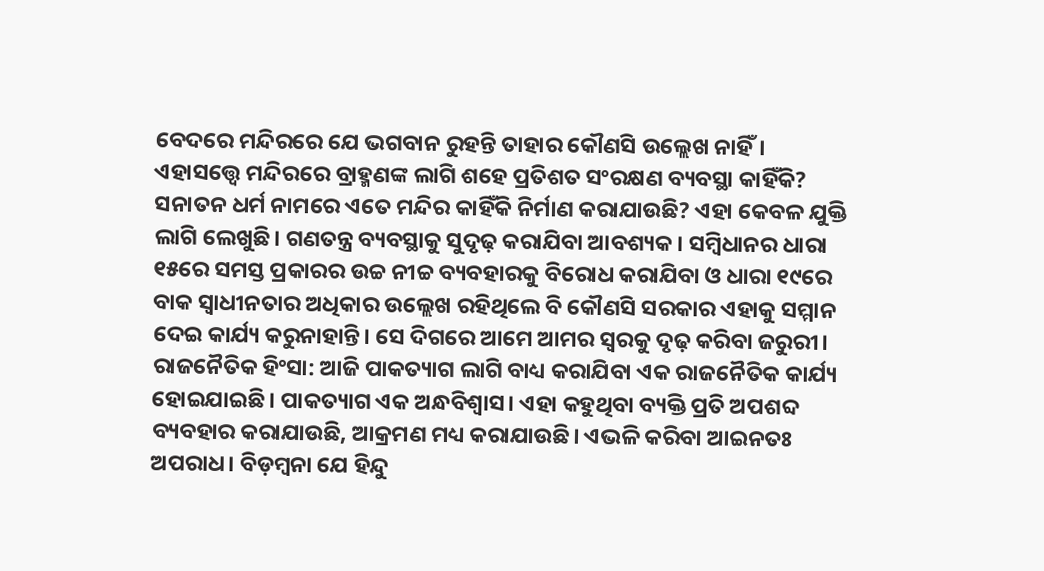ବେଦରେ ମନ୍ଦିରରେ ଯେ ଭଗବାନ ରୁହନ୍ତି ତାହାର କୌଣସି ଉଲ୍ଲେଖ ନାହିଁ। ଏହାସତ୍ତ୍ୱେ ମନ୍ଦିରରେ ବ୍ରାହ୍ମଣଙ୍କ ଲାଗି ଶହେ ପ୍ରତିଶତ ସଂରକ୍ଷଣ ବ୍ୟବସ୍ଥା କାହିଁକି?
ସନାତନ ଧର୍ମ ନାମରେ ଏତେ ମନ୍ଦିର କାହିଁକି ନିର୍ମାଣ କରାଯାଉଛି? ଏହା କେବଳ ଯୁକ୍ତି ଲାଗି ଲେଖୁଛି। ଗଣତନ୍ତ୍ର ବ୍ୟବସ୍ଥାକୁ ସୁଦୃଢ଼ କରାଯିବା ଆବଶ୍ୟକ। ସମ୍ବିଧାନର ଧାରା ୧୫ରେ ସମସ୍ତ ପ୍ରକାରର ଉଚ୍ଚ ନୀଚ୍ଚ ବ୍ୟବହାରକୁ ବିରୋଧ କରାଯିବା ଓ ଧାରା ୧୯ରେ ବାକ ସ୍ଵାଧୀନତାର ଅଧିକାର ଉଲ୍ଲେଖ ରହିଥିଲେ ବି କୌଣସି ସରକାର ଏହାକୁ ସମ୍ମାନ ଦେଇ କାର୍ଯ୍ୟ କରୁନାହାନ୍ତି। ସେ ଦିଗରେ ଆମେ ଆମର ସ୍ଵରକୁ ଦୃଢ଼ କରିବା ଜରୁରୀ।
ରାଜନୈତିକ ହିଂସା: ଆଜି ପାକତ୍ୟାଗ ଲାଗି ବାଧ୍ୟ କରାଯିବା ଏକ ରାଜନୈତିକ କାର୍ଯ୍ୟ ହୋଇଯାଇଛି। ପାକତ୍ୟାଗ ଏକ ଅନ୍ଧବିଶ୍ଵାସ। ଏହା କହୁଥିବା ବ୍ୟକ୍ତି ପ୍ରତି ଅପଶବ୍ଦ ବ୍ୟବହାର କରାଯାଉଛି, ଆକ୍ରମଣ ମଧ୍ୟ କରାଯାଉଛି। ଏଭଳି କରିବା ଆଇନତଃ ଅପରାଧ। ବିଡ଼ମ୍ବନା ଯେ ହିନ୍ଦୁ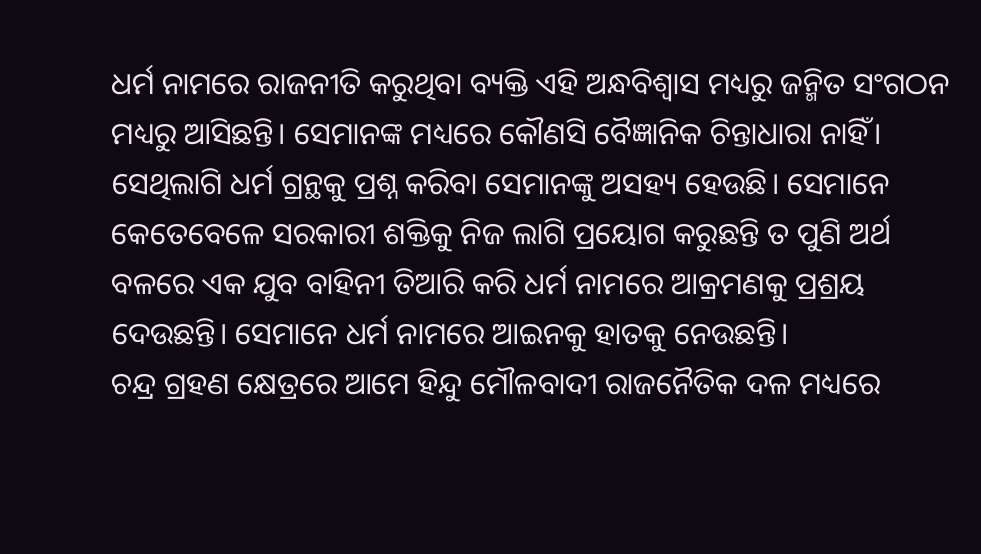ଧର୍ମ ନାମରେ ରାଜନୀତି କରୁଥିବା ବ୍ୟକ୍ତି ଏହି ଅନ୍ଧବିଶ୍ଵାସ ମଧ୍ୟରୁ ଜନ୍ମିତ ସଂଗଠନ ମଧ୍ୟରୁ ଆସିଛନ୍ତି। ସେମାନଙ୍କ ମଧ୍ୟରେ କୌଣସି ବୈଜ୍ଞାନିକ ଚିନ୍ତାଧାରା ନାହିଁ। ସେଥିଲାଗି ଧର୍ମ ଗ୍ରନ୍ଥକୁ ପ୍ରଶ୍ନ କରିବା ସେମାନଙ୍କୁ ଅସହ୍ୟ ହେଉଛି। ସେମାନେ କେତେବେଳେ ସରକାରୀ ଶକ୍ତିକୁ ନିଜ ଲାଗି ପ୍ରୟୋଗ କରୁଛନ୍ତି ତ ପୁଣି ଅର୍ଥ ବଳରେ ଏକ ଯୁବ ବାହିନୀ ତିଆରି କରି ଧର୍ମ ନାମରେ ଆକ୍ରମଣକୁ ପ୍ରଶ୍ରୟ ଦେଉଛନ୍ତି। ସେମାନେ ଧର୍ମ ନାମରେ ଆଇନକୁ ହାତକୁ ନେଉଛନ୍ତି।
ଚନ୍ଦ୍ର ଗ୍ରହଣ କ୍ଷେତ୍ରରେ ଆମେ ହିନ୍ଦୁ ମୌଳବାଦୀ ରାଜନୈତିକ ଦଳ ମଧ୍ୟରେ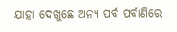ଯାହା ଦେଖୁଛେ ଅନ୍ୟ ପର୍ବ ପର୍ବାଣିରେ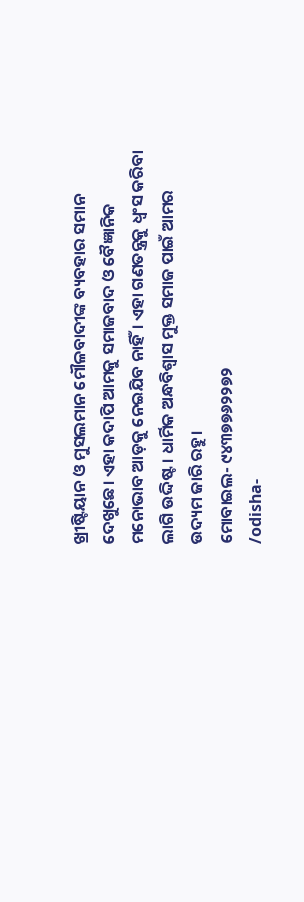ଖ୍ରୀଷ୍ଟିୟାନ ଓ ମୁସଲମାନ ମୌଳବାଦୀଙ୍କ ବ୍ୟବହାର ସମାନ ଦେଖୁଛେ। ଏହା କଦାପି ଆମକୁ ସମାଜବାଦ ଓ ବୈଜ୍ଞାନିକ ମନୋଭାବ ଆଡ଼କୁ ନେଇଯିବ ନାହିଁ। ଏହା ଗଣତନ୍ତ୍ରକୁ ଧ୍ଵଂସ କରିବା ଲାଗି ଉଦ୍ଦିଷ୍ଟ। ଧାର୍ମିକ ଅନ୍ଧବିଶ୍ଵାସ ମୁକ୍ତ ସମାଜ ପାଇଁ ଆମର ଉଦ୍ୟମ ଜାରି ରହୁ।
ମୋବାଇଲ- ୯୪୩୭୭୬୨୨୭୨
/odisha-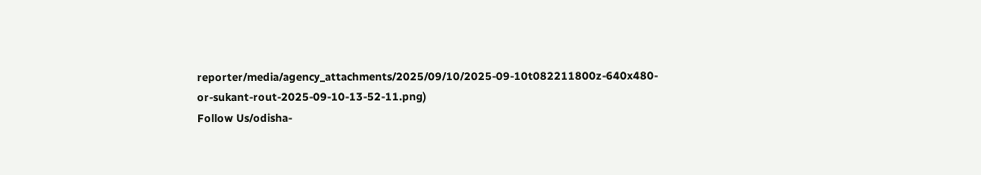reporter/media/agency_attachments/2025/09/10/2025-09-10t082211800z-640x480-or-sukant-rout-2025-09-10-13-52-11.png)
Follow Us/odisha-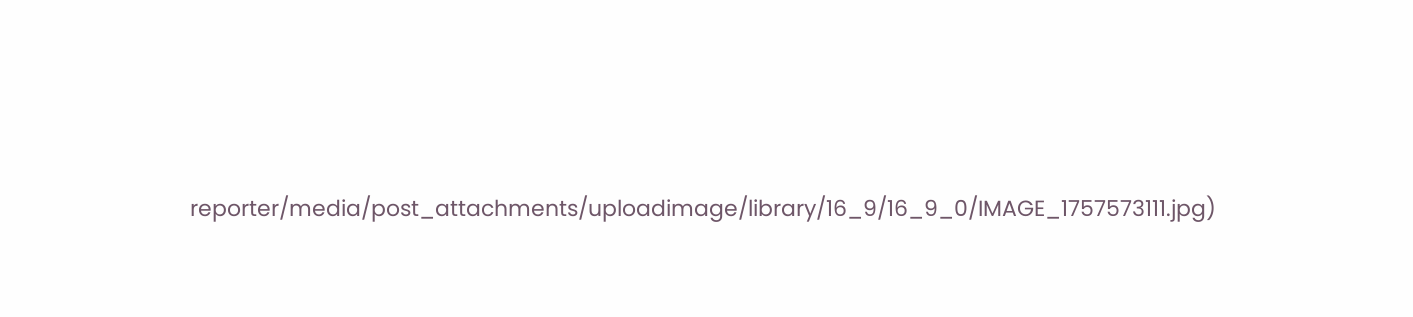reporter/media/post_attachments/uploadimage/library/16_9/16_9_0/IMAGE_1757573111.jpg)